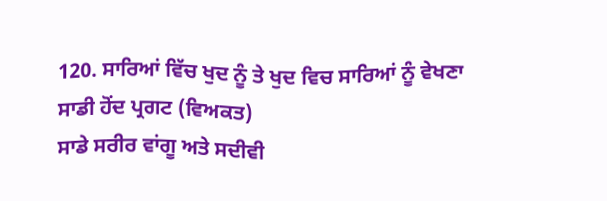120. ਸਾਰਿਆਂ ਵਿੱਚ ਖੁਦ ਨੂੰ ਤੇ ਖੁਦ ਵਿਚ ਸਾਰਿਆਂ ਨੂੰ ਵੇਖਣਾ
ਸਾਡੀ ਹੋਂਦ ਪ੍ਰਗਟ (ਵਿਅਕਤ)
ਸਾਡੇ ਸਰੀਰ ਵਾਂਗੂ ਅਤੇ ਸਦੀਵੀ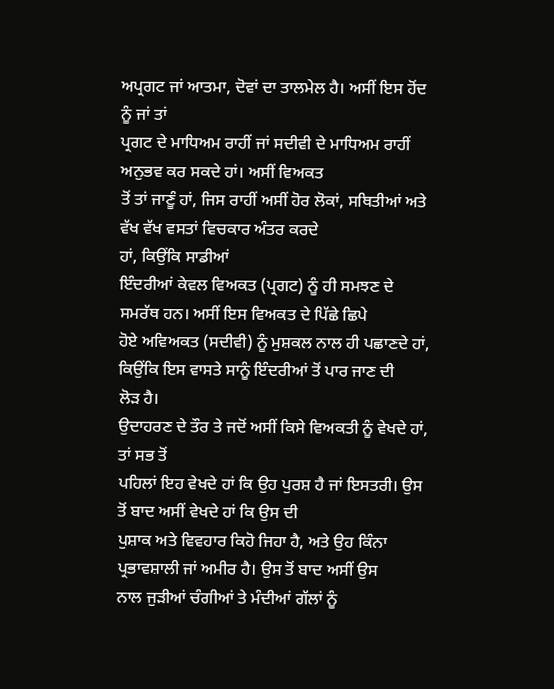ਅਪ੍ਰਗਟ ਜਾਂ ਆਤਮਾ, ਦੋਵਾਂ ਦਾ ਤਾਲਮੇਲ ਹੈ। ਅਸੀਂ ਇਸ ਹੋਂਦ ਨੂੰ ਜਾਂ ਤਾਂ
ਪ੍ਰਗਟ ਦੇ ਮਾਧਿਅਮ ਰਾਹੀਂ ਜਾਂ ਸਦੀਵੀ ਦੇ ਮਾਧਿਅਮ ਰਾਹੀਂ ਅਨੁਭਵ ਕਰ ਸਕਦੇ ਹਾਂ। ਅਸੀਂ ਵਿਅਕਤ
ਤੋਂ ਤਾਂ ਜਾਣੂੰ ਹਾਂ, ਜਿਸ ਰਾਹੀਂ ਅਸੀਂ ਹੋਰ ਲੋਕਾਂ, ਸਥਿਤੀਆਂ ਅਤੇ ਵੱਖ ਵੱਖ ਵਸਤਾਂ ਵਿਚਕਾਰ ਅੰਤਰ ਕਰਦੇ
ਹਾਂ, ਕਿਉਂਕਿ ਸਾਡੀਆਂ
ਇੰਦਰੀਆਂ ਕੇਵਲ ਵਿਅਕਤ (ਪ੍ਰਗਟ) ਨੂੰ ਹੀ ਸਮਝਣ ਦੇ ਸਮਰੱਥ ਹਨ। ਅਸੀਂ ਇਸ ਵਿਅਕਤ ਦੇ ਪਿੱਛੇ ਛਿਪੇ
ਹੋਏ ਅਵਿਅਕਤ (ਸਦੀਵੀ) ਨੂੰ ਮੁਸ਼ਕਲ ਨਾਲ ਹੀ ਪਛਾਣਦੇ ਹਾਂ, ਕਿਉਂਕਿ ਇਸ ਵਾਸਤੇ ਸਾਨੂੰ ਇੰਦਰੀਆਂ ਤੋਂ ਪਾਰ ਜਾਣ ਦੀ
ਲੋੜ ਹੈ।
ਉਦਾਹਰਣ ਦੇ ਤੌਰ ਤੇ ਜਦੋਂ ਅਸੀਂ ਕਿਸੇ ਵਿਅਕਤੀ ਨੂੰ ਵੇਖਦੇ ਹਾਂ, ਤਾਂ ਸਭ ਤੋਂ
ਪਹਿਲਾਂ ਇਹ ਵੇਖਦੇ ਹਾਂ ਕਿ ਉਹ ਪੁਰਸ਼ ਹੈ ਜਾਂ ਇਸਤਰੀ। ਉਸ ਤੋਂ ਬਾਦ ਅਸੀਂ ਵੇਖਦੇ ਹਾਂ ਕਿ ਉਸ ਦੀ
ਪੁਸ਼ਾਕ ਅਤੇ ਵਿਵਹਾਰ ਕਿਹੋ ਜਿਹਾ ਹੈ, ਅਤੇ ਉਹ ਕਿੰਨਾ ਪ੍ਰਭਾਵਸ਼ਾਲੀ ਜਾਂ ਅਮੀਰ ਹੈ। ਉਸ ਤੋਂ ਬਾਦ ਅਸੀਂ ਉਸ
ਨਾਲ ਜੁੜੀਆਂ ਚੰਗੀਆਂ ਤੇ ਮੰਦੀਆਂ ਗੱਲਾਂ ਨੂੰ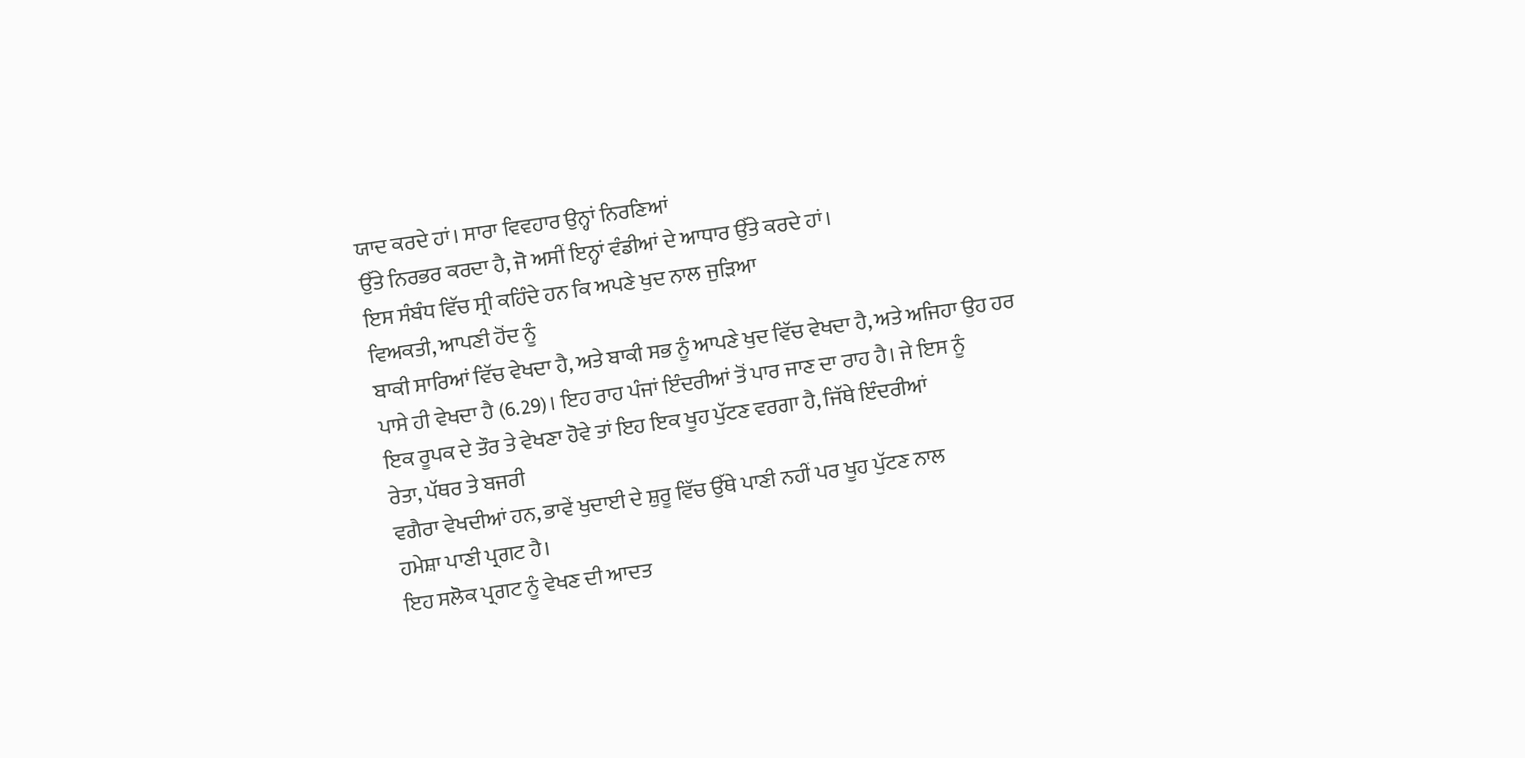ਯਾਦ ਕਰਦੇ ਹਾਂ। ਸਾਰਾ ਵਿਵਹਾਰ ਉਨ੍ਹਾਂ ਨਿਰਣਿਆਂ
ਉੱਤੇ ਨਿਰਭਰ ਕਰਦਾ ਹੈ, ਜੋ ਅਸੀਂ ਇਨ੍ਹਾਂ ਵੰਡੀਆਂ ਦੇ ਆਧਾਰ ਉੱਤੇ ਕਰਦੇ ਹਾਂ।
ਇਸ ਸੰਬੰਧ ਵਿੱਚ ਸ੍ਰੀ ਕਹਿੰਦੇ ਹਨ ਕਿ ਅਪਣੇ ਖੁਦ ਨਾਲ ਜੁੜਿਆ
ਵਿਅਕਤੀ, ਆਪਣੀ ਹੋਂਦ ਨੂੰ
ਬਾਕੀ ਸਾਰਿਆਂ ਵਿੱਚ ਵੇਖਦਾ ਹੈ, ਅਤੇ ਬਾਕੀ ਸਭ ਨੂੰ ਆਪਣੇ ਖੁਦ ਵਿੱਚ ਵੇਖਦਾ ਹੈ, ਅਤੇ ਅਜਿਹਾ ਉਹ ਹਰ
ਪਾਸੇ ਹੀ ਵੇਖਦਾ ਹੈ (6.29)। ਇਹ ਰਾਹ ਪੰਜਾਂ ਇੰਦਰੀਆਂ ਤੋਂ ਪਾਰ ਜਾਣ ਦਾ ਰਾਹ ਹੈ। ਜੇ ਇਸ ਨੂੰ
ਇਕ ਰੂਪਕ ਦੇ ਤੌਰ ਤੇ ਵੇਖਣਾ ਹੋਵੇ ਤਾਂ ਇਹ ਇਕ ਖੂਹ ਪੁੱਟਣ ਵਰਗਾ ਹੈ, ਜਿੱਥੇ ਇੰਦਰੀਆਂ
ਰੇਤਾ, ਪੱਥਰ ਤੇ ਬਜਰੀ
ਵਗੈਰਾ ਵੇਖਦੀਆਂ ਹਨ, ਭਾਵੇਂ ਖੁਦਾਈ ਦੇ ਸ਼ੁਰੂ ਵਿੱਚ ਉੱਥੇ ਪਾਣੀ ਨਹੀਂ ਪਰ ਖੂਹ ਪੁੱਟਣ ਨਾਲ
ਹਮੇਸ਼ਾ ਪਾਣੀ ਪ੍ਰਗਟ ਹੈ।
ਇਹ ਸਲੋਕ ਪ੍ਰਗਟ ਨੂੰ ਵੇਖਣ ਦੀ ਆਦਤ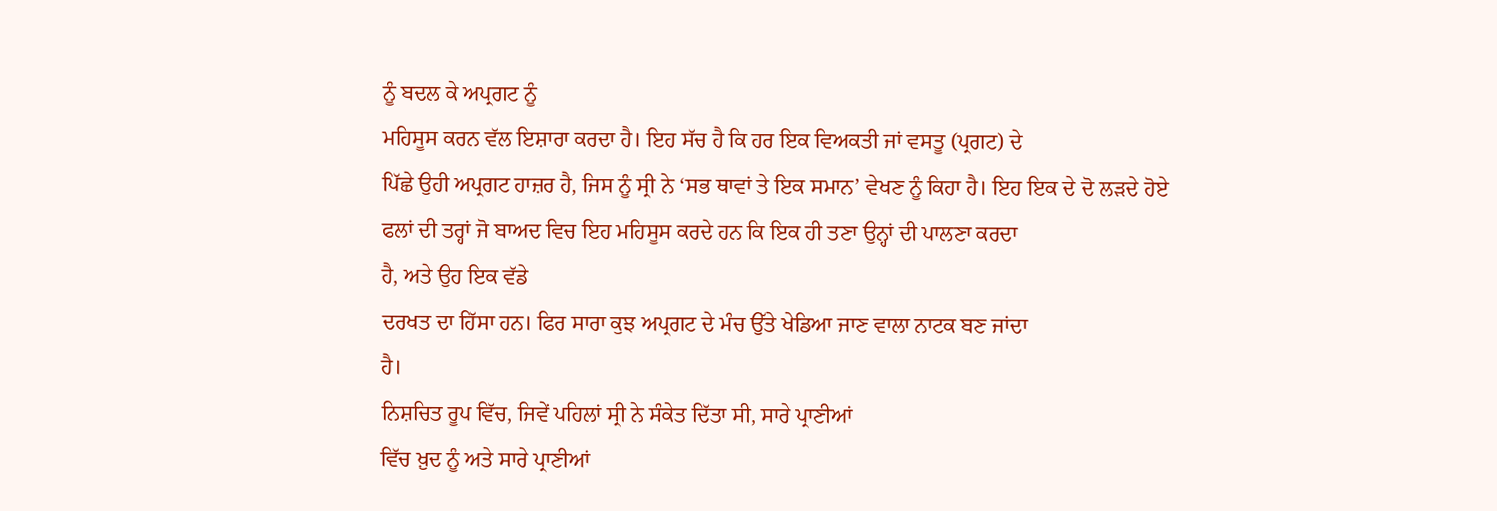ਨੂੰ ਬਦਲ ਕੇ ਅਪ੍ਰਗਟ ਨੂੰ
ਮਹਿਸੂਸ ਕਰਨ ਵੱਲ ਇਸ਼ਾਰਾ ਕਰਦਾ ਹੈ। ਇਹ ਸੱਚ ਹੈ ਕਿ ਹਰ ਇਕ ਵਿਅਕਤੀ ਜਾਂ ਵਸਤੂ (ਪ੍ਰਗਟ) ਦੇ
ਪਿੱਛੇ ਉਹੀ ਅਪ੍ਰਗਟ ਹਾਜ਼ਰ ਹੈ, ਜਿਸ ਨੂੰ ਸ੍ਰੀ ਨੇ ‘ਸਭ ਥਾਵਾਂ ਤੇ ਇਕ ਸਮਾਨ’ ਵੇਖਣ ਨੂੰ ਕਿਹਾ ਹੈ। ਇਹ ਇਕ ਦੇ ਦੋ ਲੜਦੇ ਹੋਏ
ਫਲਾਂ ਦੀ ਤਰ੍ਹਾਂ ਜੋ ਬਾਅਦ ਵਿਚ ਇਹ ਮਹਿਸੂਸ ਕਰਦੇ ਹਨ ਕਿ ਇਕ ਹੀ ਤਣਾ ਉਨ੍ਹਾਂ ਦੀ ਪਾਲਣਾ ਕਰਦਾ
ਹੈ, ਅਤੇ ਉਹ ਇਕ ਵੱਡੇ
ਦਰਖਤ ਦਾ ਹਿੱਸਾ ਹਨ। ਫਿਰ ਸਾਰਾ ਕੁਝ ਅਪ੍ਰਗਟ ਦੇ ਮੰਚ ਉੱਤੇ ਖੇਡਿਆ ਜਾਣ ਵਾਲਾ ਨਾਟਕ ਬਣ ਜਾਂਦਾ
ਹੈ।
ਨਿਸ਼ਚਿਤ ਰੂਪ ਵਿੱਚ, ਜਿਵੇਂ ਪਹਿਲਾਂ ਸ੍ਰੀ ਨੇ ਸੰਕੇਤ ਦਿੱਤਾ ਸੀ, ਸਾਰੇ ਪ੍ਰਾਣੀਆਂ
ਵਿੱਚ ਖ਼ੁਦ ਨੂੰ ਅਤੇ ਸਾਰੇ ਪ੍ਰਾਣੀਆਂ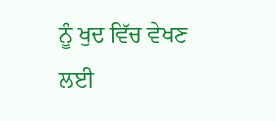ਨੂੰ ਖੁਦ ਵਿੱਚ ਵੇਖਣ ਲਈ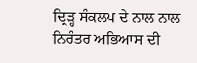ਦ੍ਰਿੜ੍ਹ ਸੰਕਲਪ ਦੇ ਨਾਲ ਨਾਲ
ਨਿਰੰਤਰ ਅਭਿਆਸ ਦੀ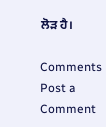ਲੋੜ ਹੈ।

Comments
Post a Comment